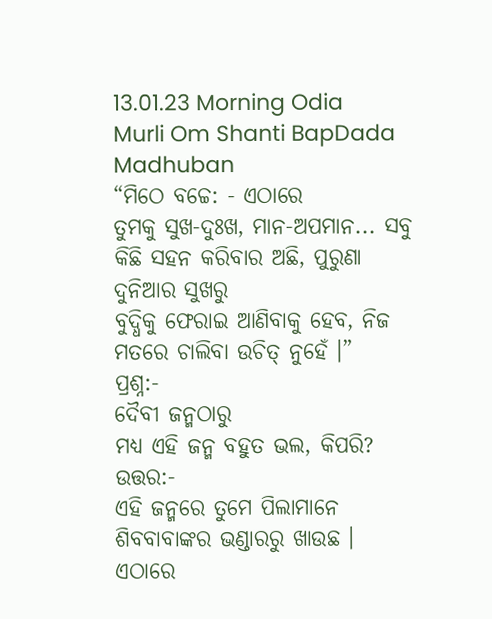13.01.23 Morning Odia Murli Om Shanti BapDada Madhuban
“ମିଠେ ବଚ୍ଚେ: - ଏଠାରେ
ତୁମକୁ ସୁଖ-ଦୁଃଖ, ମାନ-ଅପମାନ... ସବୁ କିଛି ସହନ କରିବାର ଅଛି, ପୁରୁଣା ଦୁନିଆର ସୁଖରୁ
ବୁଦ୍ଧିକୁ ଫେରାଇ ଆଣିବାକୁ ହେବ, ନିଜ ମତରେ ଚାଲିବା ଉଚିତ୍ ନୁହେଁ ।”
ପ୍ରଶ୍ନ:-
ଦୈବୀ ଜନ୍ମଠାରୁ
ମଧ୍ୟ ଏହି ଜନ୍ମ ବହୁତ ଭଲ, କିପରି?
ଉତ୍ତର:-
ଏହି ଜନ୍ମରେ ତୁମେ ପିଲାମାନେ ଶିବବାବାଙ୍କର ଭଣ୍ଡାରରୁ ଖାଉଛ । ଏଠାରେ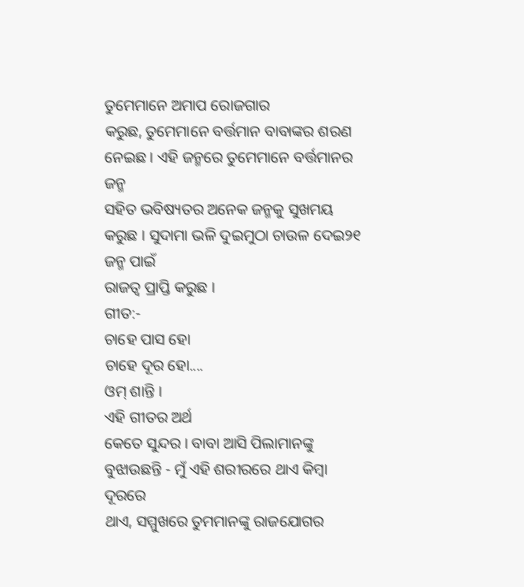ତୁମେମାନେ ଅମାପ ରୋଜଗାର
କରୁଛ, ତୁମେମାନେ ବର୍ତ୍ତମାନ ବାବାଙ୍କର ଶରଣ ନେଇଛ । ଏହି ଜନ୍ମରେ ତୁମେମାନେ ବର୍ତ୍ତମାନର ଜନ୍ମ
ସହିତ ଭବିଷ୍ୟତର ଅନେକ ଜନ୍ମକୁ ସୁଖମୟ କରୁଛ । ସୁଦାମା ଭଳି ଦୁଇମୁଠା ଚାଉଳ ଦେଇ୨୧ ଜନ୍ମ ପାଇଁ
ରାଜତ୍ୱ ପ୍ରାପ୍ତି କରୁଛ ।
ଗୀତ:-
ଚାହେ ପାସ ହୋ
ଚାହେ ଦୂର ହୋ....
ଓମ୍ ଶାନ୍ତି ।
ଏହି ଗୀତର ଅର୍ଥ
କେତେ ସୁନ୍ଦର । ବାବା ଆସି ପିଲାମାନଙ୍କୁ ବୁଝାଉଛନ୍ତି - ମୁଁ ଏହି ଶରୀରରେ ଥାଏ କିମ୍ବା ଦୂରରେ
ଥାଏ, ସମ୍ମୁଖରେ ତୁମମାନଙ୍କୁ ରାଜଯୋଗର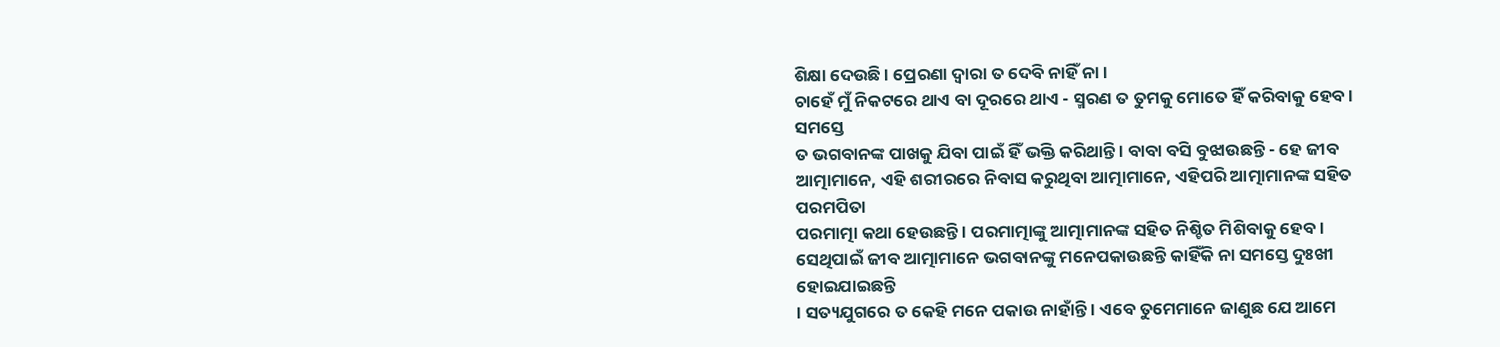ଶିକ୍ଷା ଦେଉଛି । ପ୍ରେରଣା ଦ୍ୱାରା ତ ଦେବି ନାହିଁ ନା ।
ଚାହେଁ ମୁଁ ନିକଟରେ ଥାଏ ବା ଦୂରରେ ଥାଏ - ସ୍ମରଣ ତ ତୁମକୁ ମୋତେ ହିଁ କରିବାକୁ ହେବ । ସମସ୍ତେ
ତ ଭଗବାନଙ୍କ ପାଖକୁ ଯିବା ପାଇଁ ହିଁ ଭକ୍ତି କରିଥାନ୍ତି । ବାବା ବସି ବୁଝାଉଛନ୍ତି - ହେ ଜୀବ
ଆତ୍ମାମାନେ, ଏହି ଶରୀରରେ ନିବାସ କରୁଥିବା ଆତ୍ମାମାନେ, ଏହିପରି ଆତ୍ମାମାନଙ୍କ ସହିତ ପରମପିତା
ପରମାତ୍ମା କଥା ହେଉଛନ୍ତି । ପରମାତ୍ମାଙ୍କୁ ଆତ୍ମାମାନଙ୍କ ସହିତ ନିଶ୍ଚିତ ମିଶିବାକୁ ହେବ ।
ସେଥିପାଇଁ ଜୀବ ଆତ୍ମାମାନେ ଭଗବାନଙ୍କୁ ମନେପକାଉଛନ୍ତି କାହିଁକି ନା ସମସ୍ତେ ଦୁଃଖୀ ହୋଇଯାଇଛନ୍ତି
। ସତ୍ୟଯୁଗରେ ତ କେହି ମନେ ପକାଉ ନାହାଁନ୍ତି । ଏବେ ତୁମେମାନେ ଜାଣୁଛ ଯେ ଆମେ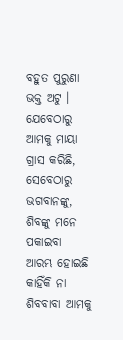ବହୁତ ପୁରୁଣା
ଭକ୍ତ ଅଟୁ । ଯେବେଠାରୁ ଆମକୁ ମାୟା ଗ୍ରାସ କରିଛି, ସେବେଠାରୁ ଭଗବାନଙ୍କୁ, ଶିବଙ୍କୁ ମନେ ପକାଇବା
ଆରମ୍ଭ ହୋଇଛି କାହିଁକି ନା ଶିବବାବା ଆମକୁ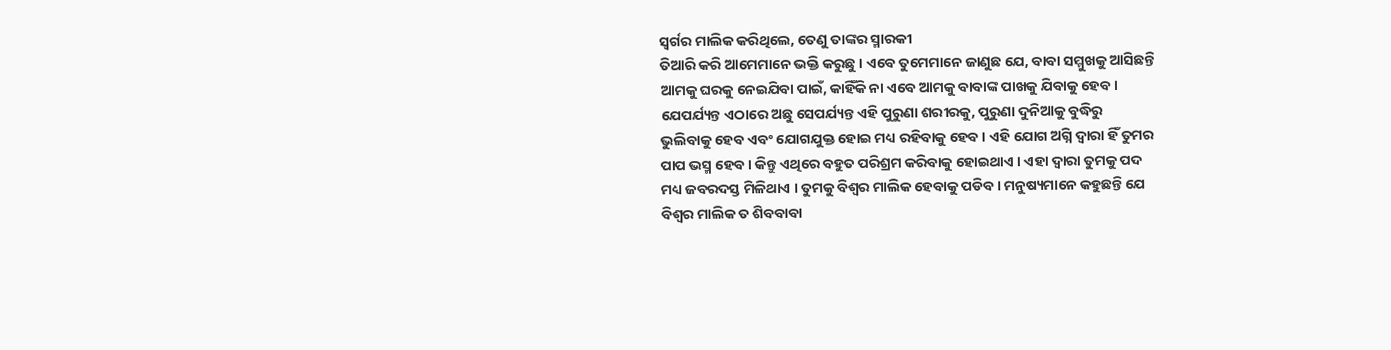ସ୍ୱର୍ଗର ମାଲିକ କରିଥିଲେ, ତେଣୁ ତାଙ୍କର ସ୍ମାରକୀ
ତିଆରି କରି ଆମେମାନେ ଭକ୍ତି କରୁଛୁ । ଏବେ ତୁମେମାନେ ଜାଣୁଛ ଯେ, ବାବା ସମ୍ମୁଖକୁ ଆସିଛନ୍ତି
ଆମକୁ ଘରକୁ ନେଇଯିବା ପାଇଁ, କାହିଁକି ନା ଏବେ ଆମକୁ ବାବାଙ୍କ ପାଖକୁ ଯିବାକୁ ହେବ ।
ଯେପର୍ଯ୍ୟନ୍ତ ଏଠାରେ ଅଛୁ ସେପର୍ଯ୍ୟନ୍ତ ଏହି ପୁରୁଣା ଶରୀରକୁ, ପୁରୁଣା ଦୁନିଆକୁ ବୁଦ୍ଧିରୁ
ଭୁଲିବାକୁ ହେବ ଏବଂ ଯୋଗଯୁକ୍ତ ହୋଇ ମଧ୍ୟ ରହିବାକୁ ହେବ । ଏହି ଯୋଗ ଅଗ୍ନି ଦ୍ୱାରା ହିଁ ତୁମର
ପାପ ଭସ୍ମ ହେବ । କିନ୍ତୁ ଏଥିରେ ବହୁତ ପରିଶ୍ରମ କରିବାକୁ ହୋଇଥାଏ । ଏହା ଦ୍ୱାରା ତୁମକୁ ପଦ
ମଧ୍ୟ ଜବରଦସ୍ତ ମିଳିଥାଏ । ତୁମକୁ ବିଶ୍ୱର ମାଲିକ ହେବାକୁ ପଡିବ । ମନୁଷ୍ୟମାନେ କହୁଛନ୍ତି ଯେ
ବିଶ୍ୱର ମାଲିକ ତ ଶିବବାବା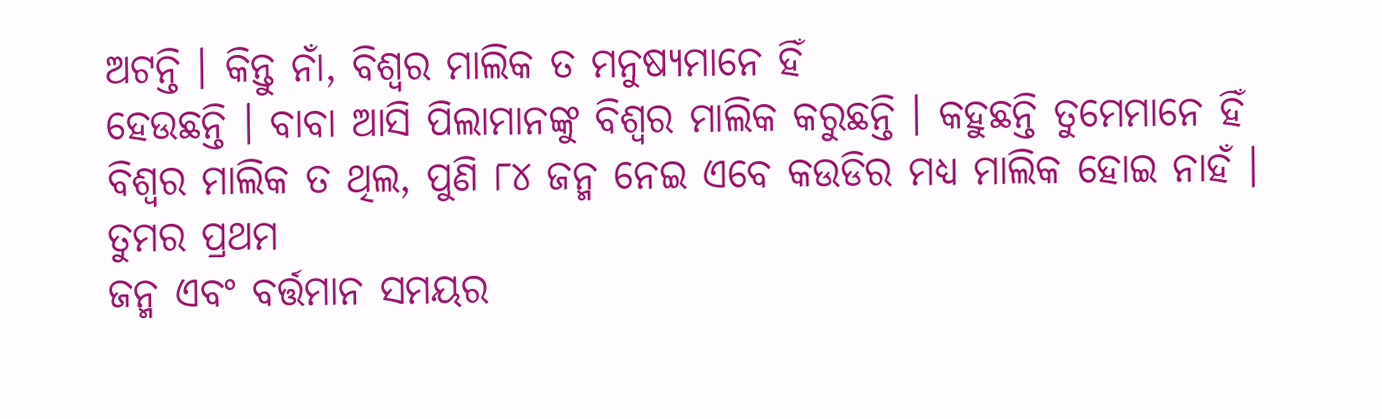ଅଟନ୍ତି । କିନ୍ତୁ ନାଁ, ବିଶ୍ୱର ମାଲିକ ତ ମନୁଷ୍ୟମାନେ ହିଁ
ହେଉଛନ୍ତି । ବାବା ଆସି ପିଲାମାନଙ୍କୁ ବିଶ୍ୱର ମାଲିକ କରୁଛନ୍ତି । କହୁଛନ୍ତି ତୁମେମାନେ ହିଁ
ବିଶ୍ୱର ମାଲିକ ତ ଥିଲ, ପୁଣି ୮୪ ଜନ୍ମ ନେଇ ଏବେ କଉଡିର ମଧ୍ୟ ମାଲିକ ହୋଇ ନାହଁ । ତୁମର ପ୍ରଥମ
ଜନ୍ମ ଏବଂ ବର୍ତ୍ତମାନ ସମୟର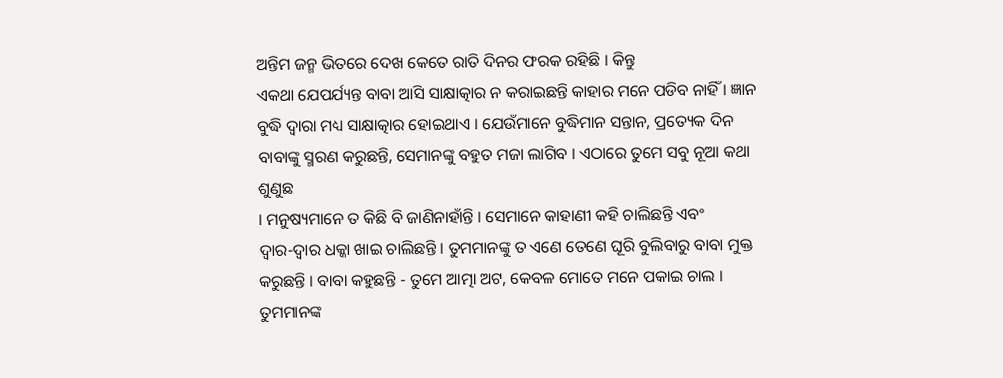ଅନ୍ତିମ ଜନ୍ମ ଭିତରେ ଦେଖ କେତେ ରାତି ଦିନର ଫରକ ରହିଛି । କିନ୍ତୁ
ଏକଥା ଯେପର୍ଯ୍ୟନ୍ତ ବାବା ଆସି ସାକ୍ଷାତ୍କାର ନ କରାଇଛନ୍ତି କାହାର ମନେ ପଡିବ ନାହିଁ । ଜ୍ଞାନ
ବୁଦ୍ଧି ଦ୍ୱାରା ମଧ୍ୟ ସାକ୍ଷାତ୍କାର ହୋଇଥାଏ । ଯେଉଁମାନେ ବୁଦ୍ଧିମାନ ସନ୍ତାନ, ପ୍ରତ୍ୟେକ ଦିନ
ବାବାଙ୍କୁ ସ୍ମରଣ କରୁଛନ୍ତି, ସେମାନଙ୍କୁ ବହୁତ ମଜା ଲାଗିବ । ଏଠାରେ ତୁମେ ସବୁ ନୂଆ କଥା ଶୁଣୁଛ
। ମନୁଷ୍ୟମାନେ ତ କିଛି ବି ଜାଣିନାହାଁନ୍ତି । ସେମାନେ କାହାଣୀ କହି ଚାଲିଛନ୍ତି ଏବଂ
ଦ୍ୱାର-ଦ୍ୱାର ଧକ୍କା ଖାଇ ଚାଲିଛନ୍ତି । ତୁମମାନଙ୍କୁ ତ ଏଣେ ତେଣେ ଘୂରି ବୁଲିବାରୁ ବାବା ମୁକ୍ତ
କରୁଛନ୍ତି । ବାବା କହୁଛନ୍ତି - ତୁମେ ଆତ୍ମା ଅଟ, କେବଳ ମୋତେ ମନେ ପକାଇ ଚାଲ । ତୁମମାନଙ୍କ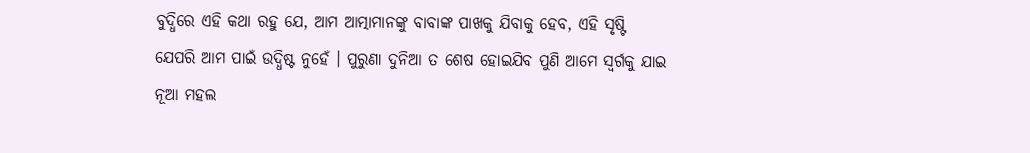ବୁଦ୍ଧିରେ ଏହି କଥା ରହୁ ଯେ, ଆମ ଆତ୍ମାମାନଙ୍କୁ ବାବାଙ୍କ ପାଖକୁ ଯିବାକୁ ହେବ, ଏହି ସୃଷ୍ଟି
ଯେପରି ଆମ ପାଇଁ ଉଦ୍ଧିଷ୍ଟ ନୁହେଁ । ପୁରୁଣା ଦୁନିଆ ତ ଶେଷ ହୋଇଯିବ ପୁଣି ଆମେ ସ୍ୱର୍ଗକୁ ଯାଇ
ନୂଆ ମହଲ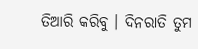ତିଆରି କରିବୁ । ଦିନରାତି ତୁମ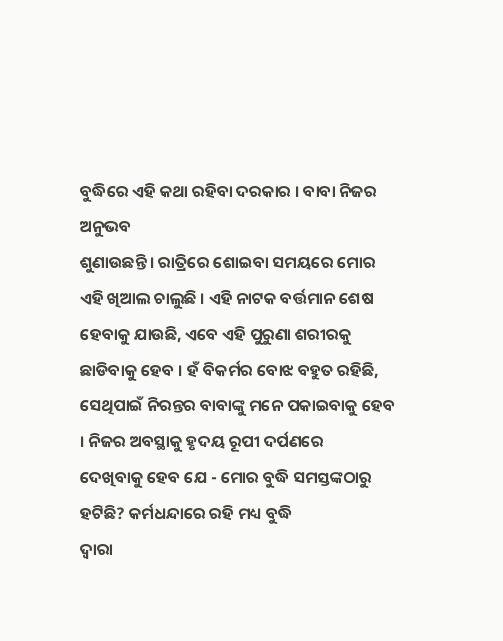ବୁଦ୍ଧିରେ ଏହି କଥା ରହିବା ଦରକାର । ବାବା ନିଜର ଅନୁଭବ
ଶୁଣାଉଛନ୍ତି । ରାତ୍ରିରେ ଶୋଇବା ସମୟରେ ମୋର ଏହି ଖିଆଲ ଚାଲୁଛି । ଏହି ନାଟକ ବର୍ତ୍ତମାନ ଶେଷ
ହେବାକୁ ଯାଉଛି, ଏବେ ଏହି ପୁରୁଣା ଶରୀରକୁ ଛାଡିବାକୁ ହେବ । ହଁ ବିକର୍ମର ବୋଝ ବହୁତ ରହିଛି,
ସେଥିପାଇଁ ନିରନ୍ତର ବାବାଙ୍କୁ ମନେ ପକାଇବାକୁ ହେବ । ନିଜର ଅବସ୍ଥାକୁ ହୃଦୟ ରୂପୀ ଦର୍ପଣରେ
ଦେଖିବାକୁ ହେବ ଯେ - ମୋର ବୁଦ୍ଧି ସମସ୍ତଙ୍କଠାରୁ ହଟିଛି? କର୍ମଧନ୍ଦାରେ ରହି ମଧ୍ୟ ବୁଦ୍ଧି
ଦ୍ୱାରା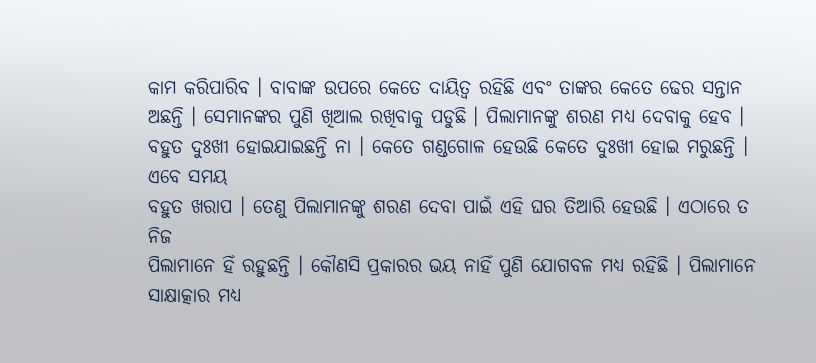କାମ କରିପାରିବ । ବାବାଙ୍କ ଉପରେ କେତେ ଦାୟିତ୍ୱ ରହିଛି ଏବଂ ତାଙ୍କର କେତେ ଢେର ସନ୍ତାନ
ଅଛନ୍ତି । ସେମାନଙ୍କର ପୁଣି ଖିଆଲ ରଖିବାକୁ ପଡୁଛି । ପିଲାମାନଙ୍କୁ ଶରଣ ମଧ୍ୟ ଦେବାକୁ ହେବ ।
ବହୁତ ଦୁଃଖୀ ହୋଇଯାଇଛନ୍ତି ନା । କେତେ ଗଣ୍ଡଗୋଳ ହେଉଛି କେତେ ଦୁଃଖୀ ହୋଇ ମରୁଛନ୍ତି । ଏବେ ସମୟ
ବହୁତ ଖରାପ । ତେଣୁ ପିଲାମାନଙ୍କୁ ଶରଣ ଦେବା ପାଇଁ ଏହି ଘର ତିଆରି ହେଉଛି । ଏଠାରେ ତ ନିଜ
ପିଲାମାନେ ହିଁ ରହୁଛନ୍ତି । କୌଣସି ପ୍ରକାରର ଭୟ ନାହିଁ ପୁଣି ଯୋଗବଳ ମଧ୍ୟ ରହିଛି । ପିଲାମାନେ
ସାକ୍ଷାତ୍କାର ମଧ୍ୟ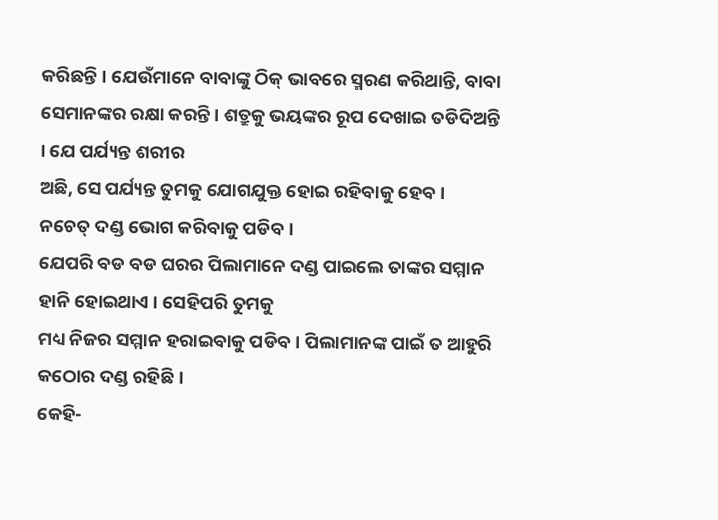କରିଛନ୍ତି । ଯେଉଁମାନେ ବାବାଙ୍କୁ ଠିକ୍ ଭାବରେ ସ୍ମରଣ କରିଥାନ୍ତି, ବାବା
ସେମାନଙ୍କର ରକ୍ଷା କରନ୍ତି । ଶତ୍ରୁକୁ ଭୟଙ୍କର ରୂପ ଦେଖାଇ ତଡିଦିଅନ୍ତି । ଯେ ପର୍ଯ୍ୟନ୍ତ ଶରୀର
ଅଛି, ସେ ପର୍ଯ୍ୟନ୍ତ ତୁମକୁ ଯୋଗଯୁକ୍ତ ହୋଇ ରହିବାକୁ ହେବ । ନଚେତ୍ ଦଣ୍ଡ ଭୋଗ କରିବାକୁ ପଡିବ ।
ଯେପରି ବଡ ବଡ ଘରର ପିଲାମାନେ ଦଣ୍ଡ ପାଇଲେ ତାଙ୍କର ସମ୍ମାନ ହାନି ହୋଇଥାଏ । ସେହିପରି ତୁମକୁ
ମଧ୍ୟ ନିଜର ସମ୍ମାନ ହରାଇବାକୁ ପଡିବ । ପିଲାମାନଙ୍କ ପାଇଁ ତ ଆହୁରି କଠୋର ଦଣ୍ଡ ରହିଛି ।
କେହି-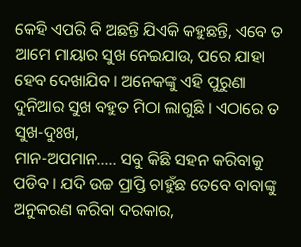କେହି ଏପରି ବି ଅଛନ୍ତି ଯିଏକି କହୁଛନ୍ତି, ଏବେ ତ ଆମେ ମାୟାର ସୁଖ ନେଇଯାଉ, ପରେ ଯାହା
ହେବ ଦେଖାଯିବ । ଅନେକଙ୍କୁ ଏହି ପୁରୁଣା ଦୁନିଆର ସୁଖ ବହୁତ ମିଠା ଲାଗୁଛି । ଏଠାରେ ତ ସୁଖ-ଦୁଃଖ,
ମାନ-ଅପମାନ..... ସବୁ କିଛି ସହନ କରିବାକୁ ପଡିବ । ଯଦି ଉଚ୍ଚ ପ୍ରାପ୍ତି ଚାହୁଁଛ ତେବେ ବାବାଙ୍କୁ
ଅନୁକରଣ କରିବା ଦରକାର,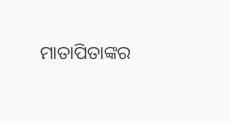ମାତାପିତାଙ୍କର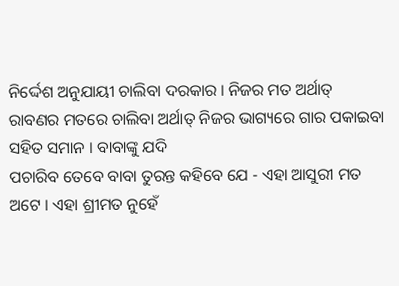ନିର୍ଦ୍ଦେଶ ଅନୁଯାୟୀ ଚାଲିବା ଦରକାର । ନିଜର ମତ ଅର୍ଥାତ୍
ରାବଣର ମତରେ ଚାଲିବା ଅର୍ଥାତ୍ ନିଜର ଭାଗ୍ୟରେ ଗାର ପକାଇବା ସହିତ ସମାନ । ବାବାଙ୍କୁ ଯଦି
ପଚାରିବ ତେବେ ବାବା ତୁରନ୍ତ କହିବେ ଯେ - ଏହା ଆସୁରୀ ମତ ଅଟେ । ଏହା ଶ୍ରୀମତ ନୁହେଁ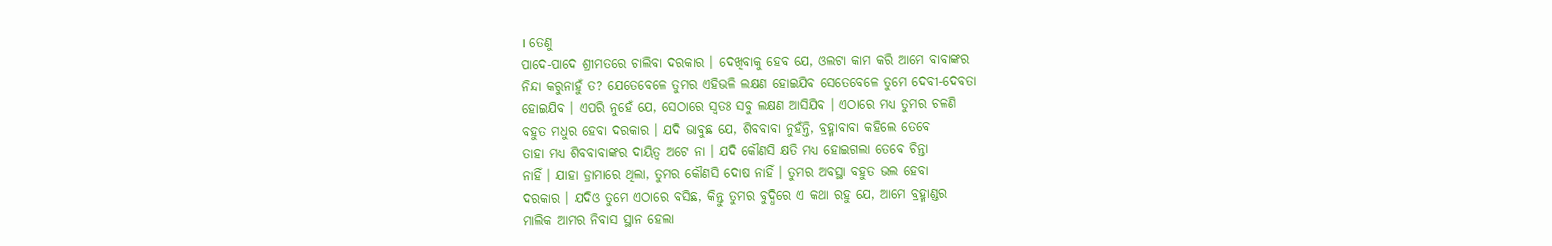। ତେଣୁ
ପାଦେ-ପାଦେ ଶ୍ରୀମତରେ ଚାଲିବା ଦରକାର । ଦେଖିବାକୁ ହେବ ଯେ, ଓଲଟା କାମ କରି ଆମେ ବାବାଙ୍କର
ନିନ୍ଦା କରୁନାହୁଁ ତ? ଯେତେବେଳେ ତୁମର ଏହିଭଳି ଲକ୍ଷଣ ହୋଇଯିବ ସେତେବେଳେ ତୁମେ ଦେବୀ-ଦେବତା
ହୋଇଯିବ । ଏପରି ନୁହେଁ ଯେ, ସେଠାରେ ସ୍ୱତଃ ସବୁ ଲକ୍ଷଣ ଆସିଯିବ । ଏଠାରେ ମଧ୍ୟ ତୁମର ଚଳଣି
ବହୁତ ମଧୁର ହେବା ଦରକାର । ଯଦି ଭାବୁଛ ଯେ, ଶିବବାବା ନୁହଁନ୍ତି, ବ୍ରହ୍ମାବାବା କହିଲେ ତେବେ
ତାହା ମଧ୍ୟ ଶିବବାବାଙ୍କର ଦାୟିତ୍ୱ ଅଟେ ନା । ଯଦି କୌଣସି କ୍ଷତି ମଧ୍ୟ ହୋଇଗଲା ତେବେ ଚିନ୍ତା
ନାହିଁ । ଯାହା ଡ୍ରାମାରେ ଥିଲା, ତୁମର କୌଣସି ଦୋଷ ନାହିଁ । ତୁମର ଅବସ୍ଥା ବହୁତ ଭଲ ହେବା
ଦରକାର । ଯଦିଓ ତୁମେ ଏଠାରେ ବସିଛ, କିନ୍ତୁ ତୁମର ବୁଦ୍ଧିରେ ଏ କଥା ରହୁ ଯେ, ଆମେ ବ୍ରହ୍ମାଣ୍ଡର
ମାଲିକ ଆମର ନିବାସ ସ୍ଥାନ ହେଲା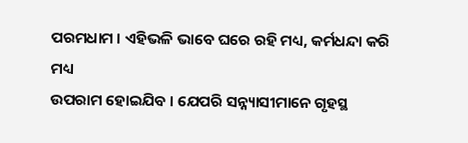ପରମଧାମ । ଏହିଭଳି ଭାବେ ଘରେ ରହି ମଧ୍ୟ, କର୍ମଧନ୍ଦା କରି ମଧ୍ୟ
ଉପରାମ ହୋଇଯିବ । ଯେପରି ସନ୍ନ୍ୟାସୀମାନେ ଗୃହସ୍ଥ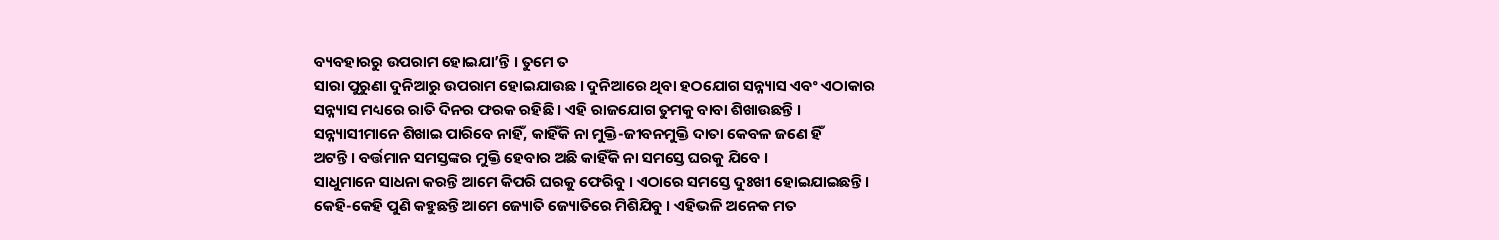ବ୍ୟବହାରରୁ ଉପରାମ ହୋଇଯା’ନ୍ତି । ତୁମେ ତ
ସାରା ପୁରୁଣା ଦୁନିଆରୁ ଉପରାମ ହୋଇଯାଉଛ । ଦୁନିଆରେ ଥିବା ହଠଯୋଗ ସନ୍ନ୍ୟାସ ଏବଂ ଏଠାକାର
ସନ୍ନ୍ୟାସ ମଧ୍ୟରେ ରାତି ଦିନର ଫରକ ରହିଛି । ଏହି ରାଜଯୋଗ ତୁମକୁ ବାବା ଶିଖାଉଛନ୍ତି ।
ସନ୍ନ୍ୟାସୀମାନେ ଶିଖାଇ ପାରିବେ ନାହିଁ, କାହିଁକି ନା ମୁକ୍ତି-ଜୀବନମୁକ୍ତି ଦାତା କେବଳ ଜଣେ ହିଁ
ଅଟନ୍ତି । ବର୍ତ୍ତମାନ ସମସ୍ତଙ୍କର ମୁକ୍ତି ହେବାର ଅଛି କାହିଁକି ନା ସମସ୍ତେ ଘରକୁ ଯିବେ ।
ସାଧୁମାନେ ସାଧନା କରନ୍ତି ଆମେ କିପରି ଘରକୁ ଫେରିବୁ । ଏଠାରେ ସମସ୍ତେ ଦୁଃଖୀ ହୋଇଯାଇଛନ୍ତି ।
କେହି-କେହି ପୁଣି କହୁଛନ୍ତି ଆମେ ଜ୍ୟୋତି ଜ୍ୟୋତିରେ ମିଶିଯିବୁ । ଏହିଭଳି ଅନେକ ମତ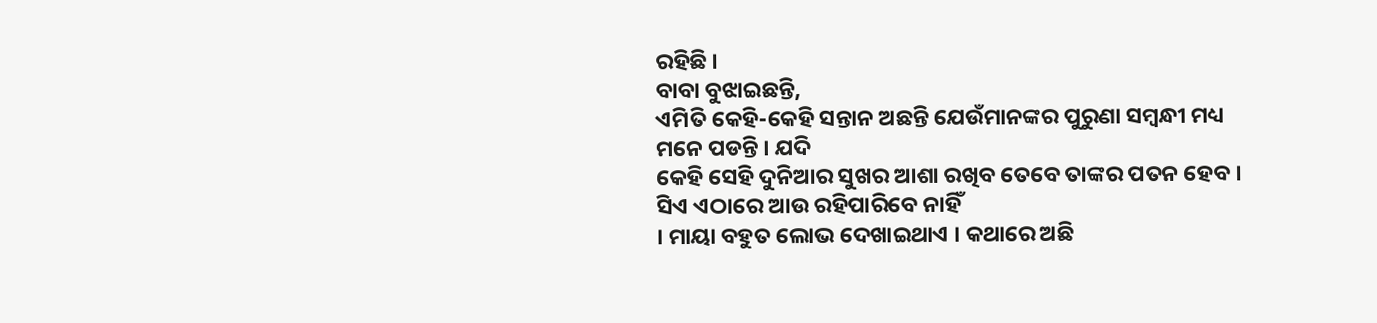ରହିଛି ।
ବାବା ବୁଝାଇଛନ୍ତି,
ଏମିତି କେହି-କେହି ସନ୍ତାନ ଅଛନ୍ତି ଯେଉଁମାନଙ୍କର ପୁରୁଣା ସମ୍ବନ୍ଧୀ ମଧ୍ୟ ମନେ ପଡନ୍ତି । ଯଦି
କେହି ସେହି ଦୁନିଆର ସୁଖର ଆଶା ରଖିବ ତେବେ ତାଙ୍କର ପତନ ହେବ । ସିଏ ଏଠାରେ ଆଉ ରହିପାରିବେ ନାହିଁ
। ମାୟା ବହୁତ ଲୋଭ ଦେଖାଇଥାଏ । କଥାରେ ଅଛି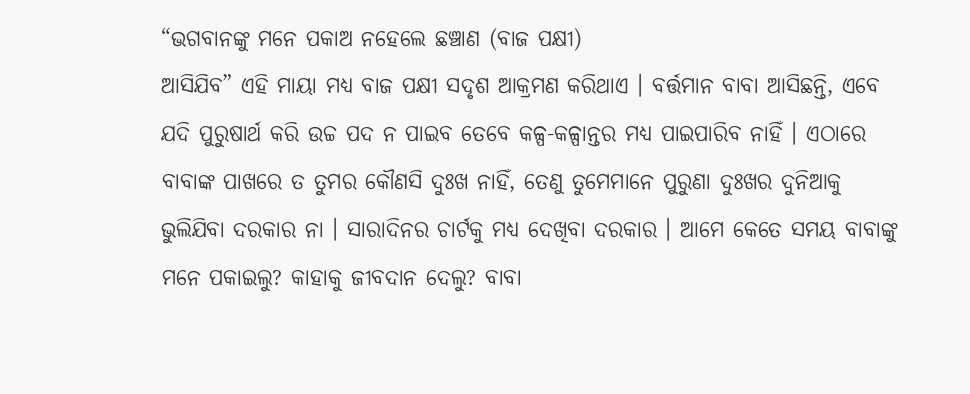“ଭଗବାନଙ୍କୁ ମନେ ପକାଅ ନହେଲେ ଛଞ୍ଚାଣ (ବାଜ ପକ୍ଷୀ)
ଆସିଯିବ” ଏହି ମାୟା ମଧ୍ୟ ବାଜ ପକ୍ଷୀ ସଦୃଶ ଆକ୍ରମଣ କରିଥାଏ । ବର୍ତ୍ତମାନ ବାବା ଆସିଛନ୍ତି, ଏବେ
ଯଦି ପୁରୁଷାର୍ଥ କରି ଉଚ୍ଚ ପଦ ନ ପାଇବ ତେବେ କଳ୍ପ-କଳ୍ପାନ୍ତର ମଧ୍ୟ ପାଇପାରିବ ନାହିଁ । ଏଠାରେ
ବାବାଙ୍କ ପାଖରେ ତ ତୁମର କୌଣସି ଦୁଃଖ ନାହିଁ, ତେଣୁ ତୁମେମାନେ ପୁରୁଣା ଦୁଃଖର ଦୁନିଆକୁ
ଭୁଲିଯିବା ଦରକାର ନା । ସାରାଦିନର ଚାର୍ଟକୁ ମଧ୍ୟ ଦେଖିବା ଦରକାର । ଆମେ କେତେ ସମୟ ବାବାଙ୍କୁ
ମନେ ପକାଇଲୁ? କାହାକୁ ଜୀବଦାନ ଦେଲୁ? ବାବା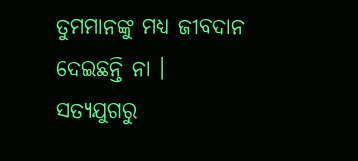ତୁମମାନଙ୍କୁ ମଧ୍ୟ ଜୀବଦାନ ଦେଇଛନ୍ତି ନା ।
ସତ୍ୟଯୁଗରୁ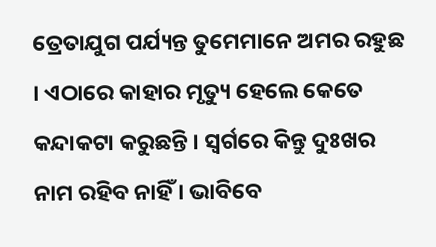ତ୍ରେତାଯୁଗ ପର୍ଯ୍ୟନ୍ତ ତୁମେମାନେ ଅମର ରହୁଛ । ଏଠାରେ କାହାର ମୃତ୍ୟୁ ହେଲେ କେତେ
କନ୍ଦାକଟା କରୁଛନ୍ତି । ସ୍ୱର୍ଗରେ କିନ୍ତୁ ଦୁଃଖର ନାମ ରହିବ ନାହିଁ । ଭାବିବେ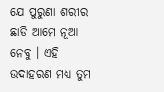ଯେ ପୁରୁଣା ଶରୀର
ଛାଡି ଆମେ ନୂଆ ନେବୁ । ଏହି ଉଦାହରଣ ମଧ୍ୟ ତୁମ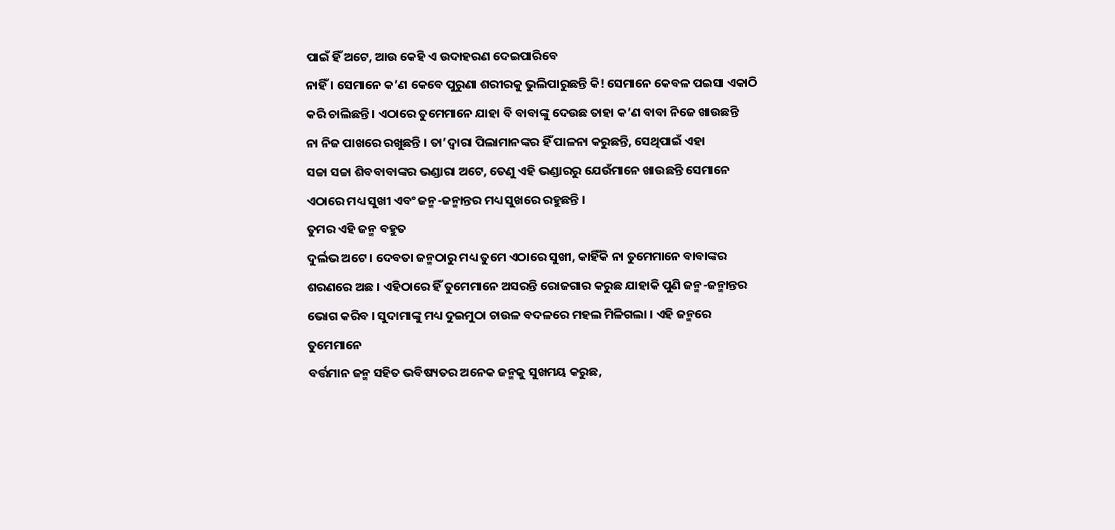ପାଇଁ ହିଁ ଅଟେ, ଆଉ କେହି ଏ ଉଦାହରଣ ଦେଇପାରିବେ
ନାହିଁ । ସେମାନେ କ’ଣ କେବେ ପୁରୁଣା ଶରୀରକୁ ଭୁଲିପାରୁଛନ୍ତି କି! ସେମାନେ କେବଳ ପଇସା ଏକାଠି
କରି ଚାଲିଛନ୍ତି । ଏଠାରେ ତୁମେମାନେ ଯାହା ବି ବାବାଙ୍କୁ ଦେଉଛ ତାହା କ’ଣ ବାବା ନିଜେ ଖାଉଛନ୍ତି
ନା ନିଜ ପାଖରେ ରଖୁଛନ୍ତି । ତା’ଦ୍ୱାରା ପିଲାମାନଙ୍କର ହିଁ ପାଳନା କରୁଛନ୍ତି, ସେଥିପାଇଁ ଏହା
ସଚ୍ଚା ସଚ୍ଚା ଶିବବାବାଙ୍କର ଭଣ୍ଡାରା ଅଟେ, ତେଣୁ ଏହି ଭଣ୍ଡାରରୁ ଯେଉଁମାନେ ଖାଉଛନ୍ତି ସେମାନେ
ଏଠାରେ ମଧ୍ୟ ସୁଖୀ ଏବଂ ଜନ୍ମ-ଜନ୍ମାନ୍ତର ମଧ୍ୟ ସୁଖରେ ରହୁଛନ୍ତି ।
ତୁମର ଏହି ଜନ୍ମ ବହୁତ
ଦୁର୍ଲଭ ଅଟେ । ଦେବତା ଜନ୍ମଠାରୁ ମଧ୍ୟ ତୁମେ ଏଠାରେ ସୁଖୀ, କାହିଁକି ନା ତୁମେମାନେ ବାବାଙ୍କର
ଶରଣରେ ଅଛ । ଏହିଠାରେ ହିଁ ତୁମେମାନେ ଅସରନ୍ତି ରୋଜଗାର କରୁଛ ଯାହାକି ପୁଣି ଜନ୍ମ-ଜନ୍ମାନ୍ତର
ଭୋଗ କରିବ । ସୁଦାମାଙ୍କୁ ମଧ୍ୟ ଦୁଇମୁଠା ଚାଉଳ ବଦଳରେ ମହଲ ମିଳିଗଲା । ଏହି ଜନ୍ମରେ ତୁମେମାନେ
ବର୍ତ୍ତମାନ ଜନ୍ମ ସହିତ ଭବିଷ୍ୟତର ଅନେକ ଜନ୍ମକୁ ସୁଖମୟ କରୁଛ,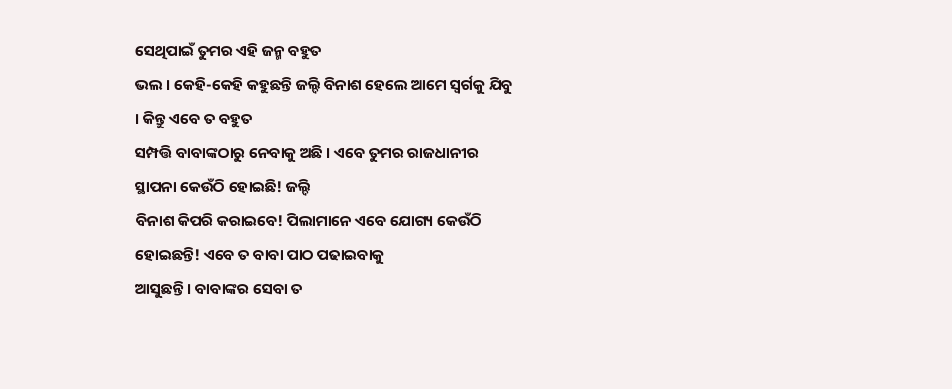ସେଥିପାଇଁ ତୁମର ଏହି ଜନ୍ମ ବହୁତ
ଭଲ । କେହି-କେହି କହୁଛନ୍ତି ଜଲ୍ଦି ବିନାଶ ହେଲେ ଆମେ ସ୍ୱର୍ଗକୁ ଯିବୁ । କିନ୍ତୁ ଏବେ ତ ବହୁତ
ସମ୍ପତ୍ତି ବାବାଙ୍କଠାରୁ ନେବାକୁ ଅଛି । ଏବେ ତୁମର ରାଜଧାନୀର ସ୍ଥାପନା କେଉଁଠି ହୋଇଛି! ଜଲ୍ଦି
ବିନାଶ କିପରି କରାଇବେ! ପିଲାମାନେ ଏବେ ଯୋଗ୍ୟ କେଉଁଠି ହୋଇଛନ୍ତି! ଏବେ ତ ବାବା ପାଠ ପଢାଇବାକୁ
ଆସୁଛନ୍ତି । ବାବାଙ୍କର ସେବା ତ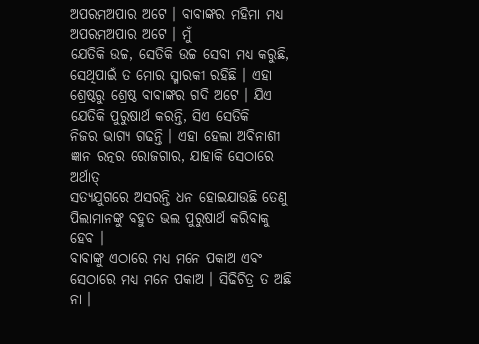ଅପରମଅପାର ଅଟେ । ବାବାଙ୍କର ମହିମା ମଧ୍ୟ ଅପରମଅପାର ଅଟେ । ମୁଁ
ଯେତିକି ଉଚ୍ଚ, ସେତିକି ଉଚ୍ଚ ସେବା ମଧ୍ୟ କରୁଛି, ସେଥିପାଇଁ ତ ମୋର ସ୍ମାରକୀ ରହିଛି । ଏହା
ଶ୍ରେଷ୍ଠରୁ ଶ୍ରେଷ୍ଠ ବାବାଙ୍କର ଗଦି ଅଟେ । ଯିଏ ଯେତିକି ପୁରୁଷାର୍ଥ କରନ୍ତି, ସିଏ ସେତିକି
ନିଜର ଭାଗ୍ୟ ଗଢନ୍ତି । ଏହା ହେଲା ଅବିନାଶୀ ଜ୍ଞାନ ରତ୍ନର ରୋଜଗାର, ଯାହାକି ସେଠାରେ ଅର୍ଥାତ୍
ସତ୍ୟଯୁଗରେ ଅସରନ୍ତି ଧନ ହୋଇଯାଉଛି ତେଣୁ ପିଲାମାନଙ୍କୁ ବହୁତ ଭଲ ପୁରୁଷାର୍ଥ କରିବାକୁ ହେବ ।
ବାବାଙ୍କୁ ଏଠାରେ ମଧ୍ୟ ମନେ ପକାଅ ଏବଂ ସେଠାରେ ମଧ୍ୟ ମନେ ପକାଅ । ସିଢିଚିତ୍ର ତ ଅଛି ନା ।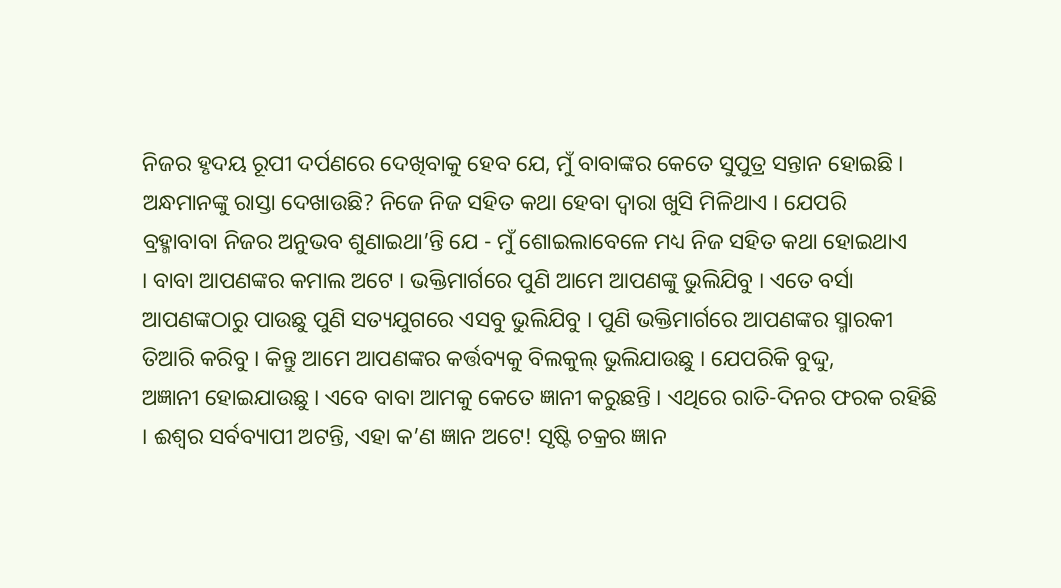ନିଜର ହୃଦୟ ରୂପୀ ଦର୍ପଣରେ ଦେଖିବାକୁ ହେବ ଯେ, ମୁଁ ବାବାଙ୍କର କେତେ ସୁପୁତ୍ର ସନ୍ତାନ ହୋଇଛି ।
ଅନ୍ଧମାନଙ୍କୁ ରାସ୍ତା ଦେଖାଉଛି? ନିଜେ ନିଜ ସହିତ କଥା ହେବା ଦ୍ୱାରା ଖୁସି ମିଳିଥାଏ । ଯେପରି
ବ୍ରହ୍ମାବାବା ନିଜର ଅନୁଭବ ଶୁଣାଇଥା’ନ୍ତି ଯେ - ମୁଁ ଶୋଇଲାବେଳେ ମଧ୍ୟ ନିଜ ସହିତ କଥା ହୋଇଥାଏ
। ବାବା ଆପଣଙ୍କର କମାଲ ଅଟେ । ଭକ୍ତିମାର୍ଗରେ ପୁଣି ଆମେ ଆପଣଙ୍କୁ ଭୁଲିଯିବୁ । ଏତେ ବର୍ସା
ଆପଣଙ୍କଠାରୁ ପାଉଛୁ ପୁଣି ସତ୍ୟଯୁଗରେ ଏସବୁ ଭୁଲିଯିବୁ । ପୁଣି ଭକ୍ତିମାର୍ଗରେ ଆପଣଙ୍କର ସ୍ମାରକୀ
ତିଆରି କରିବୁ । କିନ୍ତୁ ଆମେ ଆପଣଙ୍କର କର୍ତ୍ତବ୍ୟକୁ ବିଲକୁଲ୍ ଭୁଲିଯାଉଛୁ । ଯେପରିକି ବୁଦ୍ଦୁ,
ଅଜ୍ଞାନୀ ହୋଇଯାଉଛୁ । ଏବେ ବାବା ଆମକୁ କେତେ ଜ୍ଞାନୀ କରୁଛନ୍ତି । ଏଥିରେ ରାତି-ଦିନର ଫରକ ରହିଛି
। ଈଶ୍ୱର ସର୍ବବ୍ୟାପୀ ଅଟନ୍ତି, ଏହା କ’ଣ ଜ୍ଞାନ ଅଟେ! ସୃଷ୍ଟି ଚକ୍ରର ଜ୍ଞାନ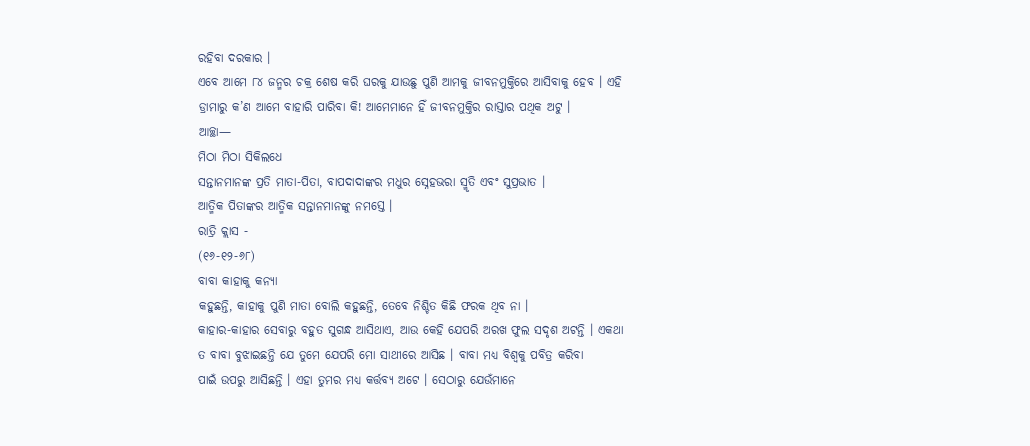ରହିବା ଦରକାର ।
ଏବେ ଆମେ ୮୪ ଜନ୍ମର ଚକ୍ର ଶେଷ କରି ଘରକୁ ଯାଉଛୁ ପୁଣି ଆମକୁ ଜୀବନମୁକ୍ତିରେ ଆସିବାକୁ ହେବ । ଏହି
ଡ୍ରାମାରୁ କ’ଣ ଆମେ ବାହାରି ପାରିବା କି! ଆମେମାନେ ହିଁ ଜୀବନମୁକ୍ତିର ରାସ୍ତାର ପଥିକ ଅଟୁ ।
ଆଚ୍ଛା—
ମିଠା ମିଠା ସିକିଲଧେ
ସନ୍ତାନମାନଙ୍କ ପ୍ରତି ମାତା-ପିତା, ବାପଦାଦାଙ୍କର ମଧୁର ସ୍ନେହଭରା ସ୍ମୃତି ଏବଂ ସୁପ୍ରଭାତ ।
ଆତ୍ମିକ ପିତାଙ୍କର ଆତ୍ମିକ ସନ୍ତାନମାନଙ୍କୁ ନମସ୍ତେ ।
ରାତ୍ରି କ୍ଲାସ -
(୧୬-୧୨-୬୮)
ବାବା କାହାକୁ କନ୍ୟା
କହୁଛନ୍ତି, କାହାକୁ ପୁଣି ମାତା ବୋଲି କହୁଛନ୍ତି, ତେବେ ନିଶ୍ଚିତ କିଛି ଫରକ ଥିବ ନା ।
କାହାର-କାହାର ସେବାରୁ ବହୁତ ସୁଗନ୍ଧ ଆସିଥାଏ, ଆଉ କେହି ଯେପରି ଅରଖ ଫୁଲ ସଦୃଶ ଅଟନ୍ତି । ଏକଥା
ତ ବାବା ବୁଝାଇଛନ୍ତି ଯେ ତୁମେ ଯେପରି ମୋ ସାଥୀରେ ଆସିଛ । ବାବା ମଧ୍ୟ ବିଶ୍ୱକୁ ପବିତ୍ର କରିବା
ପାଇଁ ଉପରୁ ଆସିଛନ୍ତି । ଏହା ତୁମର ମଧ୍ୟ କର୍ତ୍ତବ୍ୟ ଅଟେ । ସେଠାରୁ ଯେଉଁମାନେ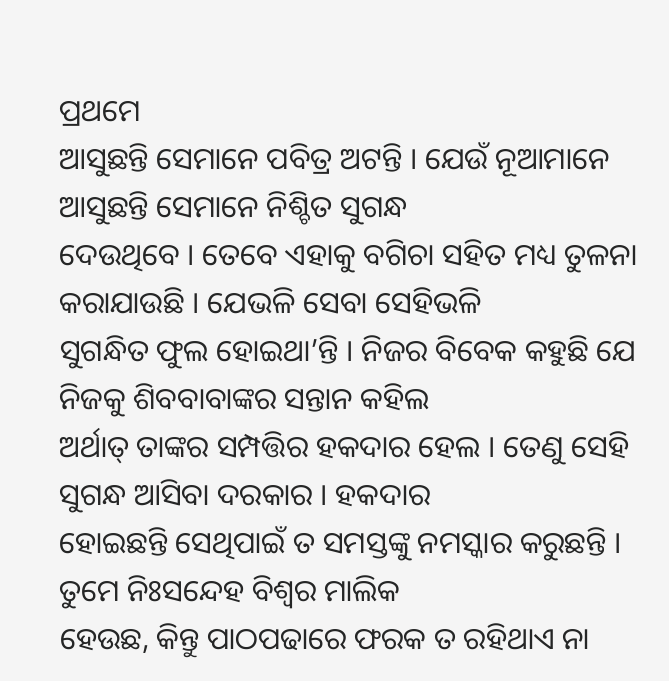ପ୍ରଥମେ
ଆସୁଛନ୍ତି ସେମାନେ ପବିତ୍ର ଅଟନ୍ତି । ଯେଉଁ ନୂଆମାନେ ଆସୁଛନ୍ତି ସେମାନେ ନିଶ୍ଚିତ ସୁଗନ୍ଧ
ଦେଉଥିବେ । ତେବେ ଏହାକୁ ବଗିଚା ସହିତ ମଧ୍ୟ ତୁଳନା କରାଯାଉଛି । ଯେଭଳି ସେବା ସେହିଭଳି
ସୁଗନ୍ଧିତ ଫୁଲ ହୋଇଥା’ନ୍ତି । ନିଜର ବିବେକ କହୁଛି ଯେ ନିଜକୁ ଶିବବାବାଙ୍କର ସନ୍ତାନ କହିଲ
ଅର୍ଥାତ୍ ତାଙ୍କର ସମ୍ପତ୍ତିର ହକଦାର ହେଲ । ତେଣୁ ସେହି ସୁଗନ୍ଧ ଆସିବା ଦରକାର । ହକଦାର
ହୋଇଛନ୍ତି ସେଥିପାଇଁ ତ ସମସ୍ତଙ୍କୁ ନମସ୍କାର କରୁଛନ୍ତି । ତୁମେ ନିଃସନ୍ଦେହ ବିଶ୍ୱର ମାଲିକ
ହେଉଛ, କିନ୍ତୁ ପାଠପଢାରେ ଫରକ ତ ରହିଥାଏ ନା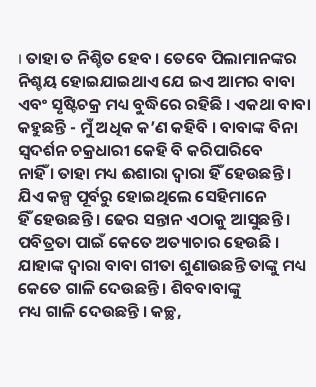। ତାହା ତ ନିଶ୍ଚିତ ହେବ । ତେବେ ପିଲାମାନଙ୍କର
ନିଶ୍ଚୟ ହୋଇଯାଇଥାଏ ଯେ ଇଏ ଆମର ବାବା ଏବଂ ସୃଷ୍ଟିଚକ୍ର ମଧ୍ୟ ବୁଦ୍ଧିରେ ରହିଛି । ଏକଥା ବାବା
କହୁଛନ୍ତି - ମୁଁ ଅଧିକ କ’ଣ କହିବି । ବାବାଙ୍କ ବିନା ସ୍ୱଦର୍ଶନ ଚକ୍ରଧାରୀ କେହି ବି କରିପାରିବେ
ନାହିଁ । ତାହା ମଧ୍ୟ ଈଶାରା ଦ୍ୱାରା ହିଁ ହେଉଛନ୍ତି । ଯିଏ କଳ୍ପ ପୂର୍ବରୁ ହୋଇଥିଲେ ସେହିମାନେ
ହିଁ ହେଉଛନ୍ତି । ଢେର ସନ୍ତାନ ଏଠାକୁ ଆସୁଛନ୍ତି । ପବିତ୍ରତା ପାଇଁ କେତେ ଅତ୍ୟାଚାର ହେଉଛି ।
ଯାହାଙ୍କ ଦ୍ୱାରା ବାବା ଗୀତା ଶୁଣାଉଛନ୍ତି ତାଙ୍କୁ ମଧ୍ୟ କେତେ ଗାଳି ଦେଉଛନ୍ତି । ଶିବବାବାଙ୍କୁ
ମଧ୍ୟ ଗାଳି ଦେଉଛନ୍ତି । କଚ୍ଛ,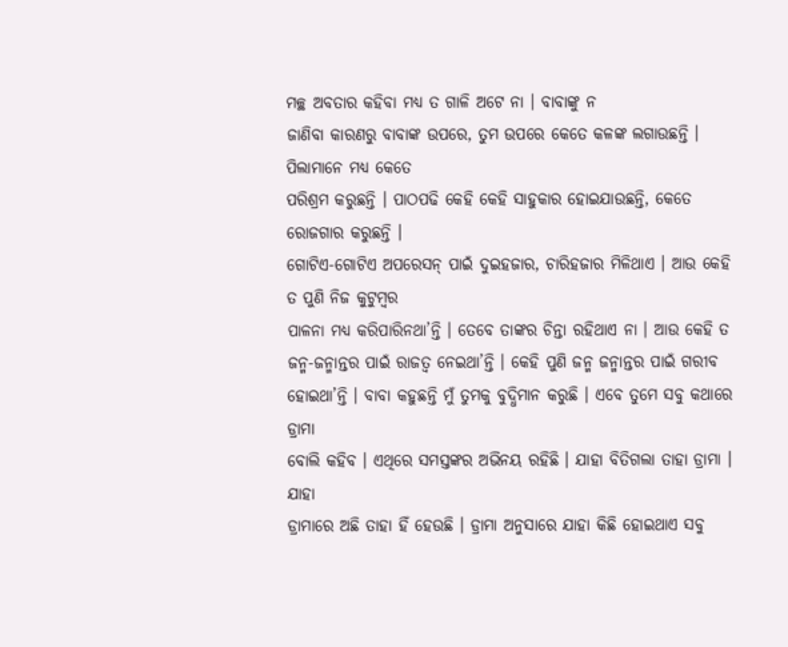ମଚ୍ଛ ଅବତାର କହିବା ମଧ୍ୟ ତ ଗାଳି ଅଟେ ନା । ବାବାଙ୍କୁ ନ
ଜାଣିବା କାରଣରୁ ବାବାଙ୍କ ଉପରେ, ତୁମ ଉପରେ କେତେ କଳଙ୍କ ଲଗାଉଛନ୍ତି । ପିଲାମାନେ ମଧ୍ୟ କେତେ
ପରିଶ୍ରମ କରୁଛନ୍ତି । ପାଠପଢି କେହି କେହି ସାହୁକାର ହୋଇଯାଉଛନ୍ତି, କେତେ ରୋଜଗାର କରୁଛନ୍ତି ।
ଗୋଟିଏ-ଗୋଟିଏ ଅପରେସନ୍ ପାଇଁ ଦୁଇହଜାର, ଚାରିହଜାର ମିଳିଥାଏ । ଆଉ କେହି ତ ପୁଣି ନିଜ କୁଟୁମ୍ବର
ପାଳନା ମଧ୍ୟ କରିପାରିନଥା’ନ୍ତି । ତେବେ ତାଙ୍କର ଚିନ୍ତା ରହିଥାଏ ନା । ଆଉ କେହି ତ
ଜନ୍ମ-ଜନ୍ମାନ୍ତର ପାଇଁ ରାଜତ୍ୱ ନେଇଥା’ନ୍ତି । କେହି ପୁଣି ଜନ୍ମ ଜନ୍ମାନ୍ତର ପାଇଁ ଗରୀବ
ହୋଇଥା’ନ୍ତି । ବାବା କହୁଛନ୍ତି ମୁଁ ତୁମକୁ ବୁଦ୍ଧିମାନ କରୁଛି । ଏବେ ତୁମେ ସବୁ କଥାରେ ଡ୍ରାମା
ବୋଲି କହିବ । ଏଥିରେ ସମସ୍ତଙ୍କର ଅଭିନୟ ରହିଛି । ଯାହା ବିତିଗଲା ତାହା ଡ୍ରାମା । ଯାହା
ଡ୍ରାମାରେ ଅଛି ତାହା ହିଁ ହେଉଛି । ଡ୍ରାମା ଅନୁସାରେ ଯାହା କିଛି ହୋଇଥାଏ ସବୁ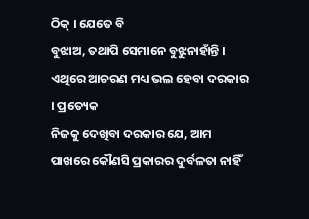ଠିକ୍ । ଯେତେ ବି
ବୁଝାଅ, ତଥାପି ସେମାନେ ବୁଝୁନାହାଁନ୍ତି । ଏଥିରେ ଆଚରଣ ମଧ୍ୟ ଭଲ ହେବା ଦରକାର । ପ୍ରତ୍ୟେକ
ନିଜକୁ ଦେଖିବା ଦରକାର ଯେ, ଆମ ପାଖରେ କୌଣସି ପ୍ରକାରର ଦୁର୍ବଳତା ନାହିଁ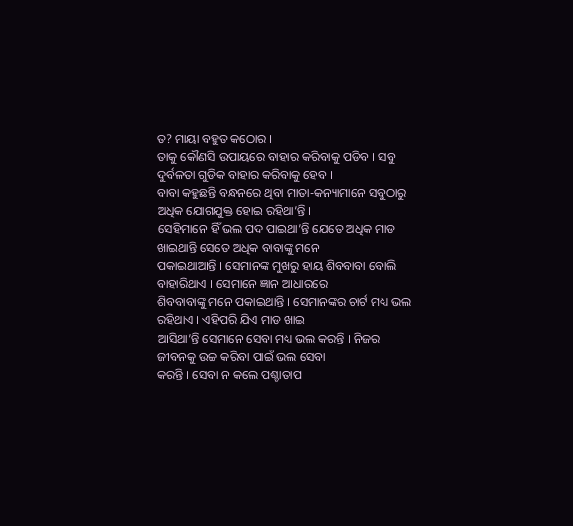ତ? ମାୟା ବହୁତ କଠୋର ।
ତାକୁ କୌଣସି ଉପାୟରେ ବାହାର କରିବାକୁ ପଡିବ । ସବୁ ଦୁର୍ବଳତା ଗୁଡିକ ବାହାର କରିବାକୁ ହେବ ।
ବାବା କହୁଛନ୍ତି ବନ୍ଧନରେ ଥିବା ମାତା-କନ୍ୟାମାନେ ସବୁଠାରୁ ଅଧିକ ଯୋଗଯୁକ୍ତ ହୋଇ ରହିଥା’ନ୍ତି ।
ସେହିମାନେ ହିଁ ଭଲ ପଦ ପାଇଥା’ନ୍ତି ଯେତେ ଅଧିକ ମାଡ ଖାଇଥାନ୍ତି ସେତେ ଅଧିକ ବାବାଙ୍କୁ ମନେ
ପକାଇଥାଆନ୍ତି । ସେମାନଙ୍କ ମୁଖରୁ ହାୟ ଶିବବାବା ବୋଲି ବାହାରିଥାଏ । ସେମାନେ ଜ୍ଞାନ ଆଧାରରେ
ଶିବବାବାଙ୍କୁ ମନେ ପକାଇଥାନ୍ତି । ସେମାନଙ୍କର ଚାର୍ଟ ମଧ୍ୟ ଭଲ ରହିଥାଏ । ଏହିପରି ଯିଏ ମାଡ ଖାଇ
ଆସିଥା’ନ୍ତି ସେମାନେ ସେବା ମଧ୍ୟ ଭଲ କରନ୍ତି । ନିଜର ଜୀବନକୁ ଉଚ୍ଚ କରିବା ପାଇଁ ଭଲ ସେବା
କରନ୍ତି । ସେବା ନ କଲେ ପଶ୍ଚାତାପ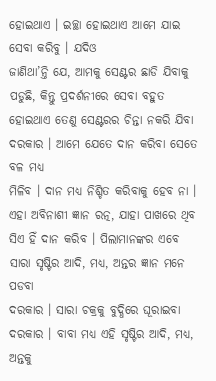ହୋଇଥାଏ । ଇଚ୍ଛା ହୋଇଥାଏ ଆମେ ଯାଇ ସେବା କରିବୁ । ଯଦିଓ
ଜାଣିଥା’ନ୍ତି ଯେ, ଆମକୁ ସେଣ୍ଟର ଛାଡି ଯିବାକୁ ପଡୁଛି, କିନ୍ତୁ ପ୍ରଦର୍ଶନୀରେ ସେବା ବହୁତ
ହୋଇଥାଏ ତେଣୁ ସେଣ୍ଟରର ଚିନ୍ତା ନକରି ଯିବା ଦରକାର । ଆମେ ଯେତେ ଦାନ କରିବା ସେତେ ବଳ ମଧ୍ୟ
ମିଳିବ । ଦାନ ମଧ୍ୟ ନିଶ୍ଚିତ କରିବାକୁ ହେବ ନା । ଏହା ଅବିନାଶୀ ଜ୍ଞାନ ରତ୍ନ, ଯାହା ପାଖରେ ଥିବ
ସିଏ ହିଁ ଦାନ କରିବ । ପିଲାମାନଙ୍କର ଏବେ ସାରା ସୃଷ୍ଟିର ଆଦି, ମଧ୍ୟ, ଅନ୍ତର ଜ୍ଞାନ ମନେ ପଡବା
ଦରକାର । ସାରା ଚକ୍ରକୁ ବୁଦ୍ଧିରେ ଘୂରାଇବା ଦରକାର । ବାବା ମଧ୍ୟ ଏହି ସୃଷ୍ଟିର ଆଦି, ମଧ୍ୟ,
ଅନ୍ତକୁ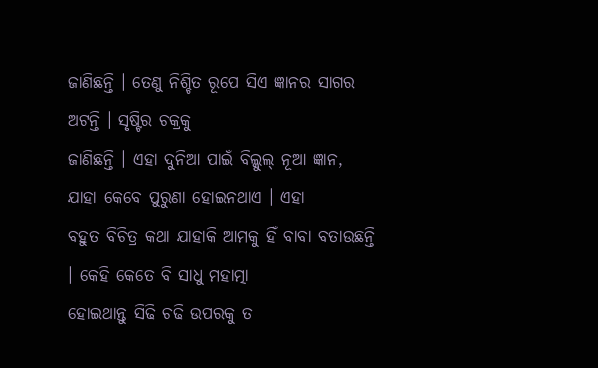ଜାଣିଛନ୍ତି । ତେଣୁ ନିଶ୍ଚିତ ରୂପେ ସିଏ ଜ୍ଞାନର ସାଗର ଅଟନ୍ତି । ସୃଷ୍ଟିର ଚକ୍ରକୁ
ଜାଣିଛନ୍ତି । ଏହା ଦୁନିଆ ପାଇଁ ବିଲ୍କୁଲ୍ ନୂଆ ଜ୍ଞାନ, ଯାହା କେବେ ପୁରୁଣା ହୋଇନଥାଏ । ଏହା
ବହୁତ ବିଚିତ୍ର କଥା ଯାହାକି ଆମକୁ ହିଁ ବାବା ବତାଉଛନ୍ତି । କେହି କେତେ ବି ସାଧୁ ମହାତ୍ମା
ହୋଇଥାନ୍ତୁ ସିଢି ଚଢି ଉପରକୁ ତ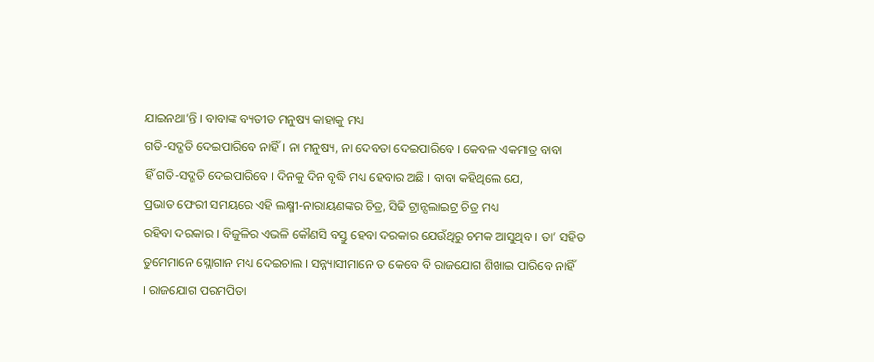ଯାଇନଥା’ନ୍ତି । ବାବାଙ୍କ ବ୍ୟତୀତ ମନୁଷ୍ୟ କାହାକୁ ମଧ୍ୟ
ଗତି-ସଦ୍ଗତି ଦେଇପାରିବେ ନାହିଁ । ନା ମନୁଷ୍ୟ, ନା ଦେବତା ଦେଇପାରିବେ । କେବଳ ଏକମାତ୍ର ବାବା
ହିଁ ଗତି-ସଦ୍ଗତି ଦେଇପାରିବେ । ଦିନକୁ ଦିନ ବୃଦ୍ଧି ମଧ୍ୟ ହେବାର ଅଛି । ବାବା କହିଥିଲେ ଯେ,
ପ୍ରଭାତ ଫେରୀ ସମୟରେ ଏହି ଲକ୍ଷ୍ମୀ-ନାରାୟଣଙ୍କର ଚିତ୍ର, ସିଢି ଟ୍ରାନ୍ସଲାଇଟ୍ର ଚିତ୍ର ମଧ୍ୟ
ରହିବା ଦରକାର । ବିଜୁଳିର ଏଭଳି କୌଣସି ବସ୍ତୁ ହେବା ଦରକାର ଯେଉଁଥିରୁ ଚମକ ଆସୁଥିବ । ତା’ ସହିତ
ତୁମେମାନେ ସ୍ଲୋଗାନ ମଧ୍ୟ ଦେଇଚାଲ । ସନ୍ନ୍ୟାସୀମାନେ ତ କେବେ ବି ରାଜଯୋଗ ଶିଖାଇ ପାରିବେ ନାହିଁ
। ରାଜଯୋଗ ପରମପିତା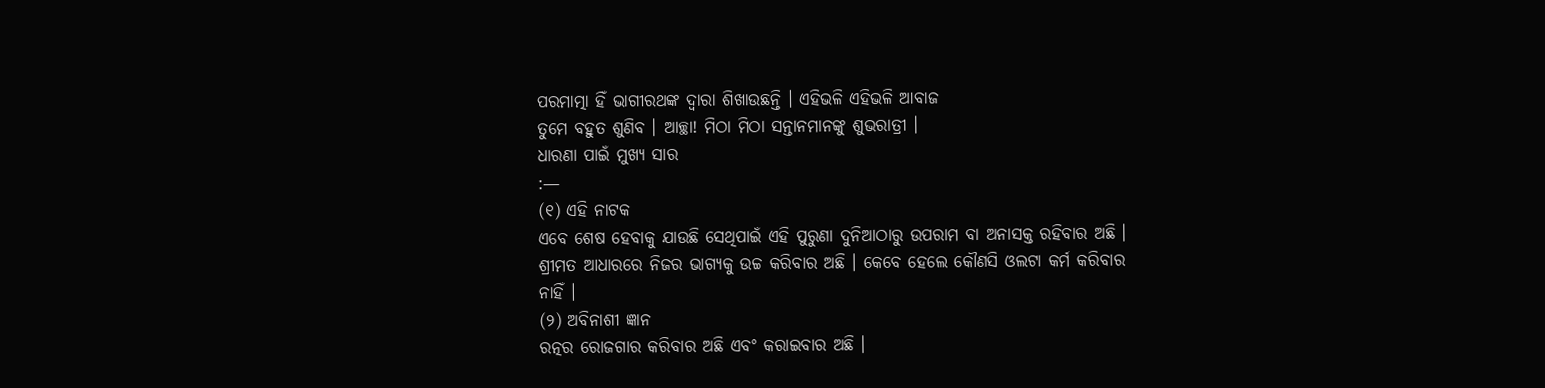ପରମାତ୍ମା ହିଁ ଭାଗୀରଥଙ୍କ ଦ୍ୱାରା ଶିଖାଉଛନ୍ତି । ଏହିଭଳି ଏହିଭଳି ଆବାଜ
ତୁମେ ବହୁତ ଶୁଣିବ । ଆଚ୍ଛା! ମିଠା ମିଠା ସନ୍ତାନମାନଙ୍କୁ ଶୁଭରାତ୍ରୀ ।
ଧାରଣା ପାଇଁ ମୁଖ୍ୟ ସାର
:—
(୧) ଏହି ନାଟକ
ଏବେ ଶେଷ ହେବାକୁ ଯାଉଛି ସେଥିପାଇଁ ଏହି ପୁରୁଣା ଦୁନିଆଠାରୁ ଉପରାମ ବା ଅନାସକ୍ତ ରହିବାର ଅଛି ।
ଶ୍ରୀମତ ଆଧାରରେ ନିଜର ଭାଗ୍ୟକୁ ଉଚ୍ଚ କରିବାର ଅଛି । କେବେ ହେଲେ କୌଣସି ଓଲଟା କର୍ମ କରିବାର
ନାହିଁ ।
(୨) ଅବିନାଶୀ ଜ୍ଞାନ
ରତ୍ନର ରୋଜଗାର କରିବାର ଅଛି ଏବଂ କରାଇବାର ଅଛି ।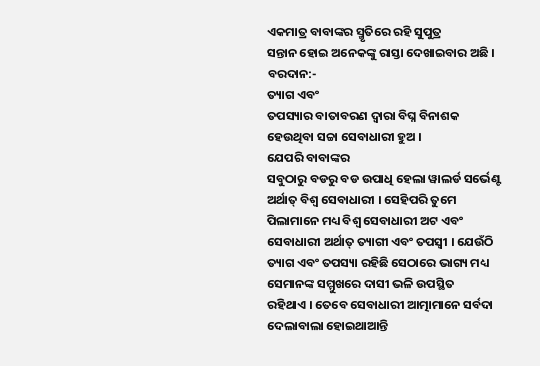ଏକମାତ୍ର ବାବାଙ୍କର ସ୍ମୃତିରେ ରହି ସୁପୁତ୍ର
ସନ୍ତାନ ହୋଇ ଅନେକଙ୍କୁ ରାସ୍ତା ଦେଖାଇବାର ଅଛି ।
ବରଦାନ:-
ତ୍ୟାଗ ଏବଂ
ତପସ୍ୟାର ବାତାବରଣ ଦ୍ୱାରା ବିଘ୍ନ ବିନାଶକ ହେଉଥିବା ସଚ୍ଚା ସେବାଧାରୀ ହୁଅ ।
ଯେପରି ବାବାଙ୍କର
ସବୁଠାରୁ ବଡରୁ ବଡ ଉପାଧି ହେଲା ୱାଲର୍ଡ ସର୍ଭେଣ୍ଟ ଅର୍ଥାତ୍ ବିଶ୍ୱ ସେବାଧାରୀ । ସେହିପରି ତୁମେ
ପିଲାମାନେ ମଧ୍ୟ ବିଶ୍ୱ ସେବାଧାରୀ ଅଟ ଏବଂ ସେବାଧାରୀ ଅର୍ଥାତ୍ ତ୍ୟାଗୀ ଏବଂ ତପସ୍ୱୀ । ଯେଉଁଠି
ତ୍ୟାଗ ଏବଂ ତପସ୍ୟା ରହିଛି ସେଠାରେ ଭାଗ୍ୟ ମଧ୍ୟ ସେମାନଙ୍କ ସମ୍ମୁଖରେ ଦାସୀ ଭଳି ଉପସ୍ଥିତ
ରହିଥାଏ । ତେବେ ସେବାଧାରୀ ଆତ୍ମାମାନେ ସର୍ବଦା ଦେଲାବାଲା ହୋଇଥାଆନ୍ତି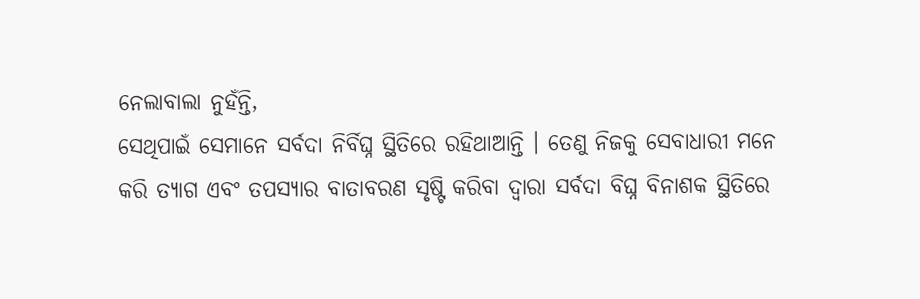ନେଲାବାଲା ନୁହଁନ୍ତି,
ସେଥିପାଇଁ ସେମାନେ ସର୍ବଦା ନିର୍ବିଘ୍ନ ସ୍ଥିତିରେ ରହିଥାଆନ୍ତି । ତେଣୁ ନିଜକୁ ସେବାଧାରୀ ମନେ
କରି ତ୍ୟାଗ ଏବଂ ତପସ୍ୟାର ବାତାବରଣ ସୃଷ୍ଟି କରିବା ଦ୍ୱାରା ସର୍ବଦା ବିଘ୍ନ ବିନାଶକ ସ୍ଥିତିରେ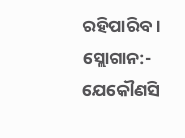ରହିପାରିବ ।
ସ୍ଲୋଗାନ:-
ଯେକୌଣସି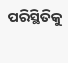ପରିସ୍ଥିତିକୁ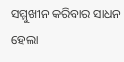ସମ୍ମୁଖୀନ କରିବାର ସାଧନ ହେଲା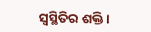ସ୍ୱସ୍ଥିତିର ଶକ୍ତି ।